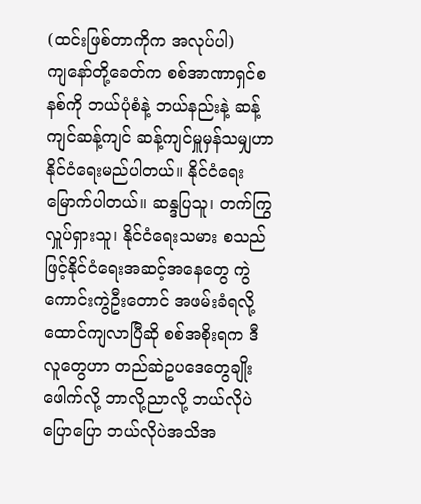(ထင်းဖြစ်တာကိုက အလုပ်ပါ)
ကျနော်တို့ခေတ်က စစ်အာဏာရှင်စနစ်ကို ဘယ်ပုံစံနဲ့ ဘယ်နည်းနဲ့ ဆန့်ကျင်ဆန့်ကျင် ဆန့်ကျင်မှူမှန်သမျှဟာ နိုင်ငံရေးမည်ပါတယ်။ နိုင်ငံရေးမြောက်ပါတယ်။ ဆန္ဒပြသူ၊ တက်ကြွလှူပ်ရှားသူ၊ နိုင်ငံရေးသမား စသည်ဖြင့်နိုင်ငံရေးအဆင့်အနေတွေ ကွဲကောင်းကွဲဦးတောင် အဖမ်းခံရလို့ ထောင်ကျလာပြီဆို စစ်အစိုးရက ဒီလူတွေဟာ တည်ဆဲဥပဒေတွေချိုးဖေါက်လို့ ဘာလို့ညာလို့ ဘယ်လိုပဲပြောပြော ဘယ်လိုပဲအသိအ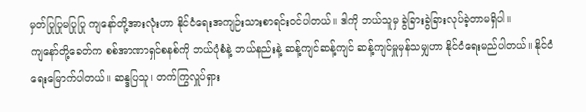မှတ်ပြုပြုမပြုပြု ကျနော်တို့အားလုံးဟာ နိုင်ငံရေးအကျဉ်းသားစာရင်းဝင်ပါတယ်။ ဒါကို ဘယ်သူမှ ခွဲခြားခွဲခြားလုပ်ခဲ့တာမရှိပါ။
ကျနော်တို့ခေတ်က စစ်အာဏာရှင်စနစ်ကို ဘယ်ပုံစံနဲ့ ဘယ်နည်းနဲ့ ဆန့်ကျင်ဆန့်ကျင် ဆန့်ကျင်မှူမှန်သမျှဟာ နိုင်ငံရေးမည်ပါတယ်။ နိုင်ငံရေးမြောက်ပါတယ်။ ဆန္ဒပြသူ၊ တက်ကြွလှူပ်ရှား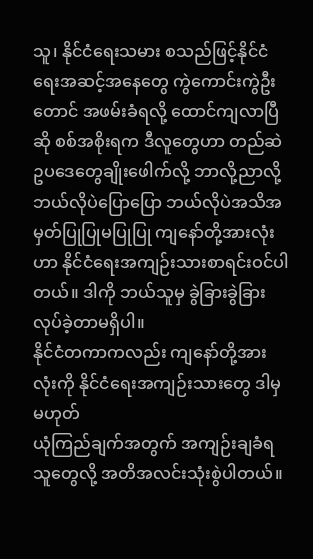သူ၊ နိုင်ငံရေးသမား စသည်ဖြင့်နိုင်ငံရေးအဆင့်အနေတွေ ကွဲကောင်းကွဲဦးတောင် အဖမ်းခံရလို့ ထောင်ကျလာပြီဆို စစ်အစိုးရက ဒီလူတွေဟာ တည်ဆဲဥပဒေတွေချိုးဖေါက်လို့ ဘာလို့ညာလို့ ဘယ်လိုပဲပြောပြော ဘယ်လိုပဲအသိအမှတ်ပြုပြုမပြုပြု ကျနော်တို့အားလုံးဟာ နိုင်ငံရေးအကျဉ်းသားစာရင်းဝင်ပါတယ်။ ဒါကို ဘယ်သူမှ ခွဲခြားခွဲခြားလုပ်ခဲ့တာမရှိပါ။
နိုင်ငံတကာကလည်း ကျနော်တို့အားလုံးကို နိုင်ငံရေးအကျဉ်းသားတွေ ဒါမှမဟုတ်
ယုံကြည်ချက်အတွက် အကျဉ်းချခံရသူတွေလို့ အတိအလင်းသုံးစွဲပါတယ်။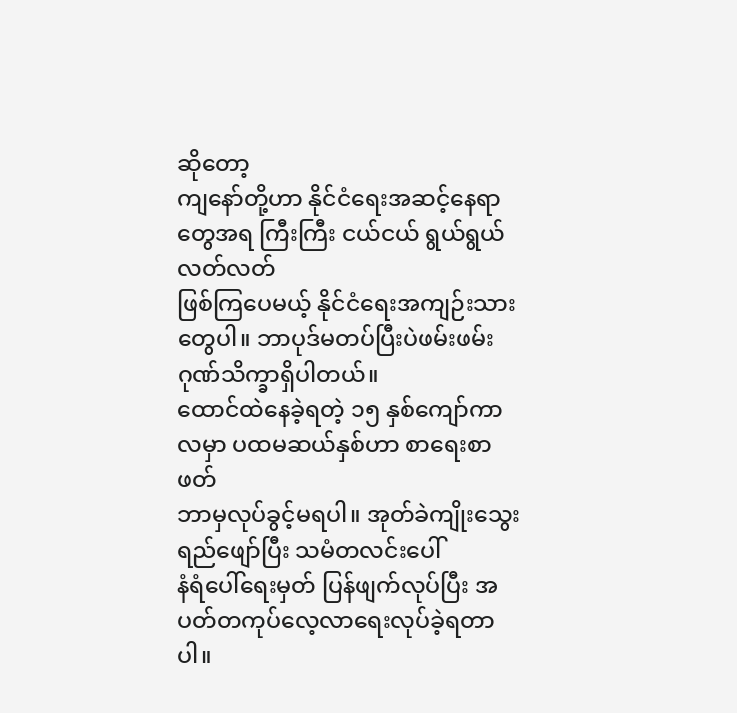ဆိုတော့
ကျနော်တို့ဟာ နိုင်ငံရေးအဆင့်နေရာတွေအရ ကြီးကြီး ငယ်ငယ် ရွယ်ရွယ် လတ်လတ်
ဖြစ်ကြပေမယ့် နိုင်ငံရေးအကျဉ်းသားတွေပါ။ ဘာပုဒ်မတပ်ပြီးပဲဖမ်းဖမ်း
ဂုဏ်သိက္ခာရှိပါတယ်။
ထောင်ထဲနေခဲ့ရတဲ့ ၁၅ နှစ်ကျော်ကာလမှာ ပထမဆယ်နှစ်ဟာ စာရေးစာဖတ်
ဘာမှလုပ်ခွင့်မရပါ။ အုတ်ခဲကျိုးသွေး ရည်ဖျော်ပြီး သမံတလင်းပေါ်
နံရံပေါ်ရေးမှတ် ပြန်ဖျက်လုပ်ပြီး အပတ်တကုပ်လေ့လာရေးလုပ်ခဲ့ရတာပါ။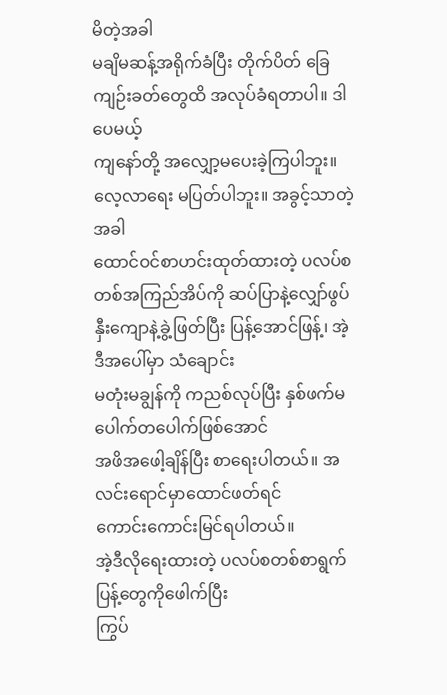မိတဲ့အခါ
မချိမဆန့်အရိုက်ခံပြီး တိုက်ပိတ် ခြေကျဉ်းခတ်တွေထိ အလုပ်ခံရတာပါ။ ဒါပေမယ့်
ကျနော်တို့ အလျှော့မပေးခဲ့ကြပါဘူး။ လေ့လာရေး မပြတ်ပါဘူး။ အခွင့်သာတဲ့အခါ
ထောင်ဝင်စာဟင်းထုတ်ထားတဲ့ ပလပ်စတစ်အကြည်အိပ်ကို ဆပ်ပြာနဲ့လျှော်ဖွပ်
နှီးကျောနဲ့ခွဲ့ဖြတ်ပြီး ပြန့်အောင်ဖြန့်၊ အဲ့ဒီအပေါ်မှာ သံချောင်း
မတုံးမချွန်ကို ကညစ်လုပ်ပြီး နှစ်ဖက်မပေါက်တပေါက်ဖြစ်အောင်
အဖိအဖေါ့ချိန်ပြီး စာရေးပါတယ်။ အလင်းရောင်မှာထောင်ဖတ်ရင်
ကောင်းကောင်းမြင်ရပါတယ်။
အဲ့ဒီလိုရေးထားတဲ့ ပလပ်စတစ်စာရွက်ပြန့်တွေကိုဖေါက်ပြီး
ကြွပ်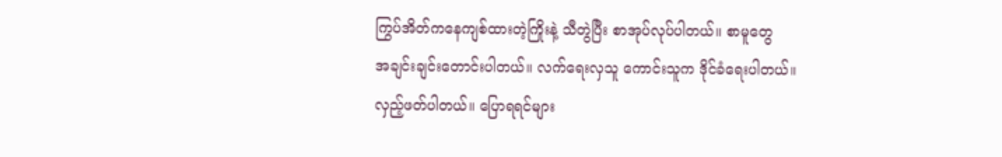ကြွပ်အိတ်ကနေကျစ်ထားတဲ့ကြိုးနဲ့ သီတွဲပြီး စာအုပ်လုပ်ပါတယ်။ စာမူတွေ
အချင်းချင်းတောင်းပါတယ်။ လက်ရေးလှသူ ကောင်းသူက ဒိုင်ခံရေးပါတယ်။
လှည့်ဖတ်ပါတယ်။ ပြောရရင်များ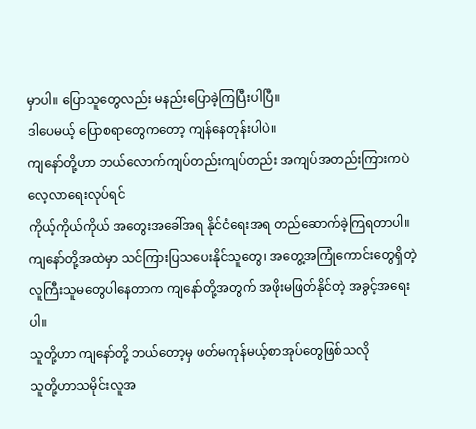မှာပါ။ ပြောသူတွေလည်း မနည်းပြောခဲ့ကြပြီးပါပြီ။
ဒါပေမယ့် ပြောစရာတွေကတော့ ကျန်နေတုန်းပါပဲ။
ကျနော်တို့ဟာ ဘယ်လောက်ကျပ်တည်းကျပ်တည်း အကျပ်အတည်းကြားကပဲ လေ့လာရေးလုပ်ရင်
ကိုယ့်ကိုယ်ကိုယ် အတွေးအခေါ်အရ နိုင်ငံရေးအရ တည်ဆောက်ခဲ့ကြရတာပါ။
ကျနော်တို့အထဲမှာ သင်ကြားပြသပေးနိုင်သူတွေ၊ အတွေ့အကြုံကောင်းတွေရှိတဲ့
လူကြီးသူမတွေပါနေတာက ကျနော်တို့အတွက် အဖိုးမဖြတ်နိုင်တဲ့ အခွင့်အရေးပါ။
သူတို့ဟာ ကျနော်တို့ ဘယ်တော့မှ ဖတ်မကုန်မယ့်စာအုပ်တွေဖြစ်သလို
သူတို့ဟာသမိုင်းလူအ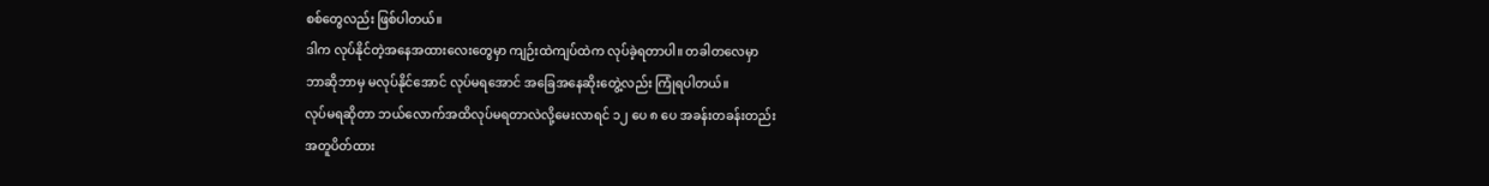စစ်တွေလည်း ဖြစ်ပါတယ်။
ဒါက လုပ်နိုင်တဲ့အနေအထားလေးတွေမှာ ကျဉ်းထဲကျပ်ထဲက လုပ်ခဲ့ရတာပါ။ တခါတလေမှာ
ဘာဆိုဘာမှ မလုပ်နိုင်အောင် လုပ်မရအောင် အခြေအနေဆိုးတွေဲ့လည်း ကြုံရပါတယ်။
လုပ်မရဆိုတာ ဘယ်လောက်အထိလုပ်မရတာလဲလို့မေးလာရင် ၁၂ ပေ ၈ ပေ အခန်းတခန်းတည်း
အတူပိတ်ထား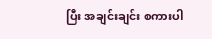ပြီး အချင်းချင်း စကားပါ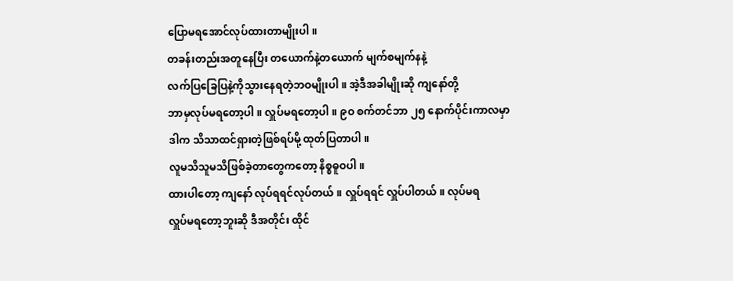ပြောမရအောင်လုပ်ထားတာမျိုးပါ။
တခန်းတည်းအတူနေပြီး တယောက်နဲ့တယောက် မျက်စမျက်နနဲ့
လက်ပြခြေပြနဲ့ကိုသွားနေရတဲ့ဘဝမျိုးပါ။ အဲ့ဒီအခါမျိုးဆို ကျနော်တို့
ဘာမှလုပ်မရတော့ပါ။ လှူပ်မရတော့ပါ။ ၉ဝ စက်တင်ဘာ ၂၅ နောက်ပိုင်းကာလမှာ
ဒါက သိသာထင်ရှားတဲ့ဖြစ်ရပ်မို့ ထုတ်ပြတာပါ။
လူမသိသူမသိဖြစ်ခဲ့တာတွေကတော့ နိစ္စဓူဝပါ။
ထားပါတော့ ကျနော် လုပ်ရရင်လုပ်တယ်။ လှူပ်ရရင် လှူပ်ပါတယ်။ လုပ်မရ
လှူပ်မရတော့ဘူးဆို ဒီအတိုင်း ထိုင်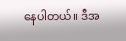နေပါတယ်။ ဒီအ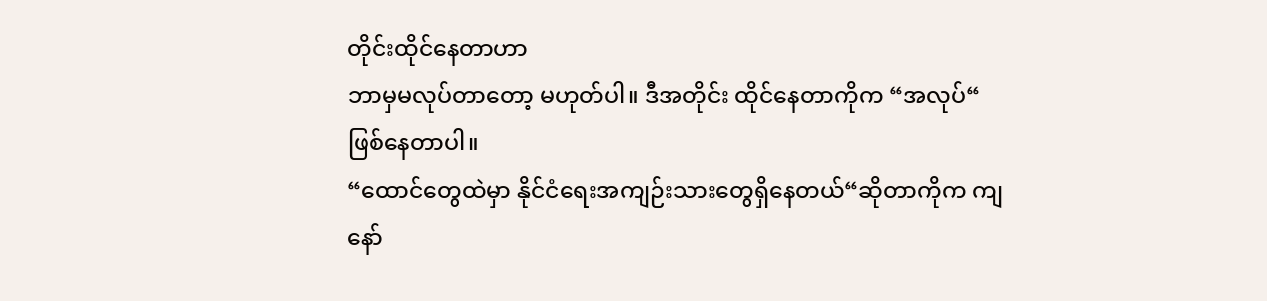တိုင်းထိုင်နေတာဟာ
ဘာမှမလုပ်တာတော့ မဟုတ်ပါ။ ဒီအတိုင်း ထိုင်နေတာကိုက “အလုပ်“ ဖြစ်နေတာပါ။
“ထောင်တွေထဲမှာ နိုင်ငံရေးအကျဉ်းသားတွေရှိနေတယ်“ဆိုတာကိုက ကျနော်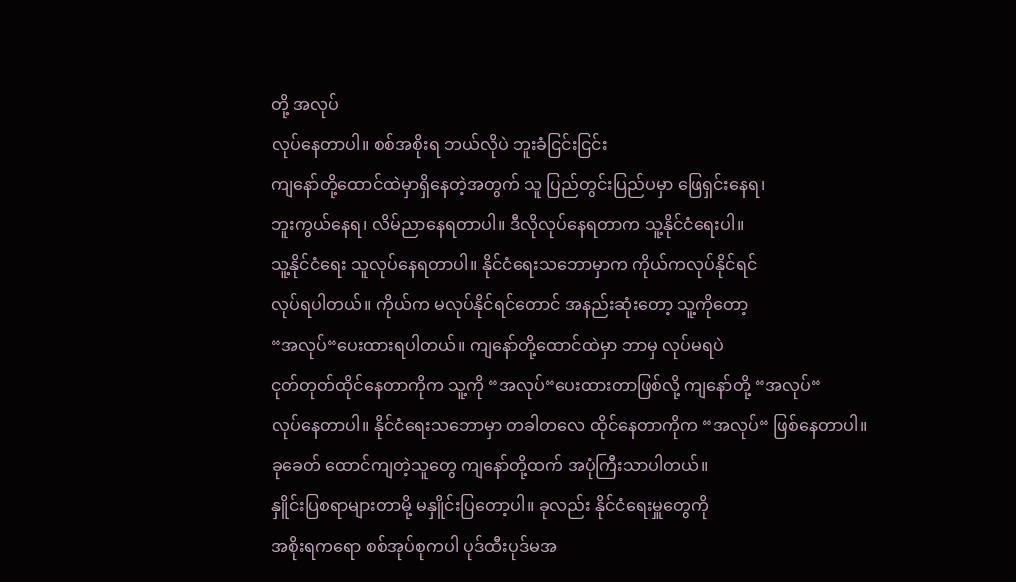တို့ အလုပ်
လုပ်နေတာပါ။ စစ်အစိုးရ ဘယ်လိုပဲ ဘူးခံငြင်းငြင်း
ကျနော်တို့ထောင်ထဲမှာရှိနေတဲ့အတွက် သူ ပြည်တွင်းပြည်ပမှာ ဖြေရှင်းနေရ၊
ဘူးကွယ်နေရ၊ လိမ်ညာနေရတာပါ။ ဒီလိုလုပ်နေရတာက သူ့နိုင်ငံရေးပါ။
သူ့နိုင်ငံရေး သူလုပ်နေရတာပါ။ နိုင်ငံရေးသဘောမှာက ကိုယ်ကလုပ်နိုင်ရင်
လုပ်ရပါတယ်။ ကိုယ်က မလုပ်နိုင်ရင်တောင် အနည်းဆုံးတော့ သူ့ကိုတော့
“အလုပ်“ပေးထားရပါတယ်။ ကျနော်တို့ထောင်ထဲမှာ ဘာမှ လုပ်မရပဲ
ငုတ်တုတ်ထိုင်နေတာကိုက သူ့ကို “အလုပ်“ပေးထားတာဖြစ်လို့ ကျနော်တို့ “အလုပ်“
လုပ်နေတာပါ။ နိုင်ငံရေးသဘောမှာ တခါတလေ ထိုင်နေတာကိုက “အလုပ်“ ဖြစ်နေတာပါ။
ခုခေတ် ထောင်ကျတဲ့သူတွေ ကျနော်တို့ထက် အပုံကြီးသာပါတယ်။
နှိူင်းပြစရာများတာမို့ မနှိူင်းပြတော့ပါ။ ခုလည်း နိုင်ငံရေးမှူတွေကို
အစိုးရကရော စစ်အုပ်စုကပါ ပုဒ်ထီးပုဒ်မအ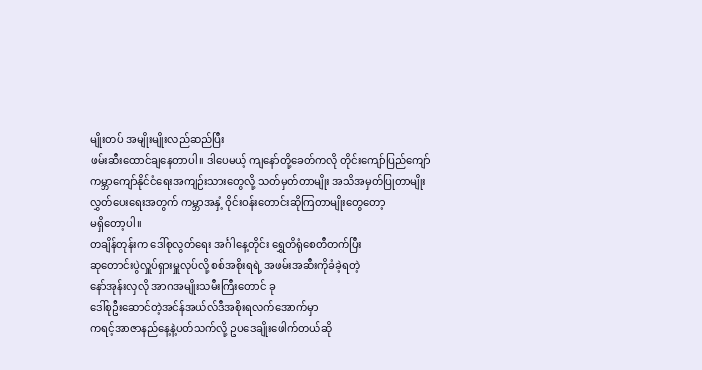မျိုးတပ် အမျိုးမျိုးလည်ဆည်ပြီး
ဖမ်းဆီးထောင်ချနေတာပါ။ ဒါပေမယ့် ကျနော်တို့ခေတ်ကလို တိုင်းကျော်ပြည်ကျော်
ကမ္ဘာကျော်နိုင်ငံရေးအကျဉ်းသားတွေလို့ သတ်မှတ်တာမျိုး အသိအမှတ်ပြုတာမျိုး
လွှတ်ပေးရေးအတွက် ကမ္ဘာအနှံ့ ဝိုင်းဝန်းတောင်းဆိုကြတာမျိုးတွေတော့
မရှိတော့ပါ။
တချိန်တုန်းက ဒေါ်စုလွတ်ရေး အင်္ဂါနေ့တိုင်း ရွှေတိရုံစေတီတက်ပြီး
ဆုတောင်းပွဲလှူပ်ရှားမှူလုပ်လို့ စစ်အစိုးရရဲ့ အဖမ်းအဆီးကိုခံခဲ့ရတဲ့
နော်အုန်းလှလို အာဂအမျိုးသမီးကြီးတောင် ခု
ဒေါ်စုဦးဆောင်တဲ့အင်န်အယ်လ်ဒီအစိုးရလက်အောက်မှာ
ကရင့်အာဇာနည်နေ့နဲ့ပတ်သက်လို့ ဥပဒေချိုးဖေါက်တယ်ဆို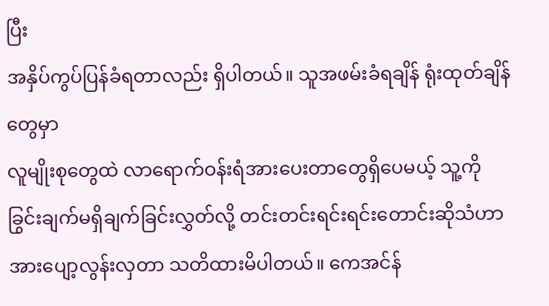ပြီး
အနှိပ်ကွပ်ပြန်ခံရတာလည်း ရှိပါတယ်။ သူအဖမ်းခံရချိန် ရုံးထုတ်ချိန်တွေမှာ
လူမျိုးစုတွေထဲ လာရောက်ဝန်းရံအားပေးတာတွေရှိပေမယ့် သူ့ကို
ခြွင်းချက်မရှိချက်ခြင်းလွှတ်လို့ တင်းတင်းရင်းရင်းတောင်းဆိုသံဟာ
အားပျော့လွန်းလှတာ သတိထားမိပါတယ်။ ကေအင်န်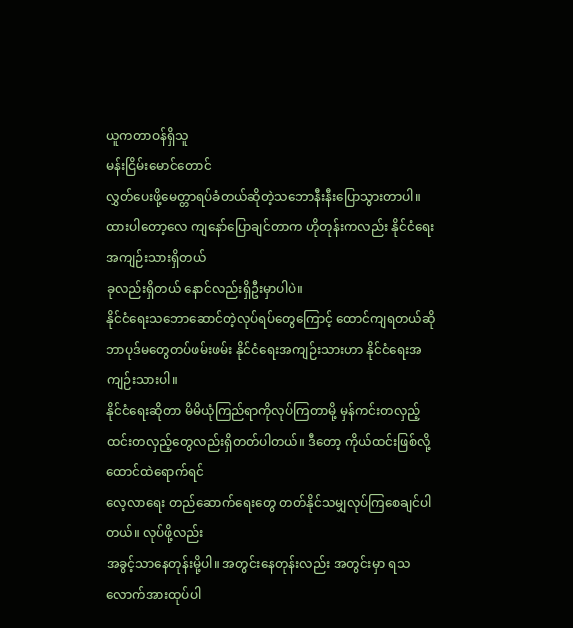ယူကတာဝန်ရှိသူ
မန်းငြိမ်းမောင်တောင်
လွှတ်ပေးဖို့မေတ္တာရပ်ခံတယ်ဆိုတဲ့သဘောနီးနီးပြောသွားတာပါ။
ထားပါတော့လေ ကျနော်ပြောချင်တာက ဟိုတုန်းကလည်း နိုင်ငံရေးအကျဉ်းသားရှိတယ်
ခုလည်းရှိတယ် နောင်လည်းရှိဦးမှာပါပဲ။
နိုင်ငံရေးသဘောဆောင်တဲ့လုပ်ရပ်တွေကြောင့် ထောင်ကျရတယ်ဆို
ဘာပုဒ်မတွေတပ်ဖမ်းဖမ်း နိုင်ငံရေးအကျဉ်းသားဟာ နိုင်ငံရေးအကျဉ်းသားပါ။
နိုင်ငံရေးဆိုတာ မိမိယုံကြည်ရာကိုလုပ်ကြတာမို့ မှန်ကင်းတလှည့်
ထင်းတလှည့်တွေလည်းရှိတတ်ပါတယ်။ ဒီတော့ ကိုယ်ထင်းဖြစ်လို့ ထောင်ထဲရောက်ရင်
လေ့လာရေး တည်ဆောက်ရေးတွေ တတ်နိုင်သမျှလုပ်ကြစေချင်ပါတယ်။ လုပ်ဖို့လည်း
အခွင့်သာနေတုန်းမို့ပါ။ အတွင်းနေတုန်းလည်း အတွင်းမှာ ရသလောက်အားထုပ်ပါ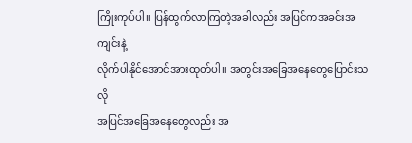ကြိုးကုပ်ပါ။ ပြန်ထွက်လာကြတဲ့အခါလည်း အပြင်ကအခင်းအကျင်းနဲ့
လိုက်ပါနိုင်အောင်အားထုတ်ပါ။ အတွင်းအခြေအနေတွေပြောင်းသလို
အပြင်အခြေအနေတွေလည်း အ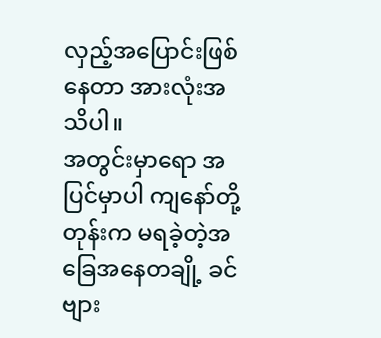လှည့်အပြောင်းဖြစ်နေတာ အားလုံးအသိပါ။
အတွင်းမှာရော အပြင်မှာပါ ကျနော်တို့တုန်းက မရခဲ့တဲ့အခြေအနေတချို့ ခင်ဗျား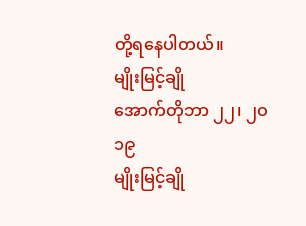တို့ရနေပါတယ်။
မျိုးမြင့်ချို
အောက်တိုဘာ ၂၂၊ ၂ဝ၁၉
မျိုးမြင့်ချို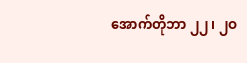အောက်တိုဘာ ၂၂၊ ၂ဝ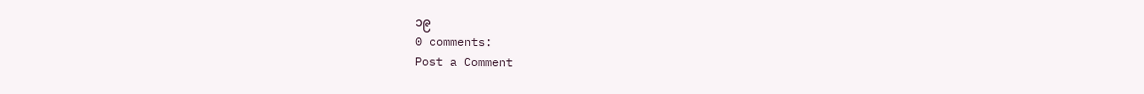၁၉
0 comments:
Post a Comment